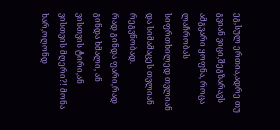ეგ,სულ ერთია,ადრე თუ გვიან ვიცი,შეგზარავს ამგვარი ყოფნა, როცა ლაჩრობას სიფრთხილედ თვლიან და სიმამაცეს თვლიან რეგვნობად.
რად გინდა ფარი,რად გინდა ხმალი, ან ვისთვის ტირი,ან ვისთვის მღერი?! მონა ხარ,ოღონდ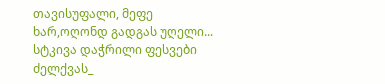თავისუფალი, მეფე ხარ,ოღონდ გადგას უღელი...
სტკივა დაჭრილი ფესვები ძელქვას_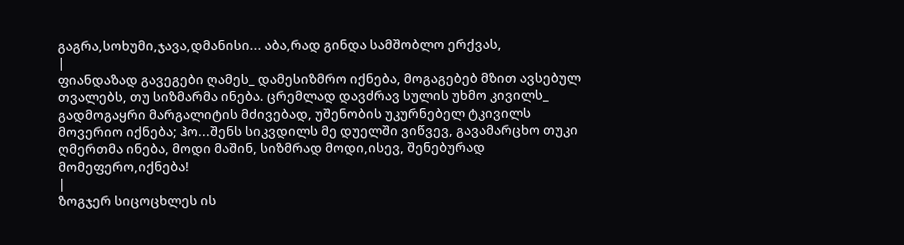გაგრა,სოხუმი,ჯავა,დმანისი... აბა,რად გინდა სამშობლო ერქვას,
|
ფიანდაზად გავეგები ღამეს_ დამესიზმრო იქნება, მოგაგებებ მზით ავსებულ თვალებს, თუ სიზმარმა ინება. ცრემლად დავძრავ სულის უხმო კივილს_ გადმოგაყრი მარგალიტის მძივებად, უშენობის უკურნებელ ტკივილს მოვერიო იქნება; ჰო...შენს სიკვდილს მე დუელში ვიწვევ, გავამარცხო თუკი ღმერთმა ინება, მოდი მაშინ, სიზმრად მოდი,ისევ, შენებურად მომეფერო,იქნება!
|
ზოგჯერ სიცოცხლეს ის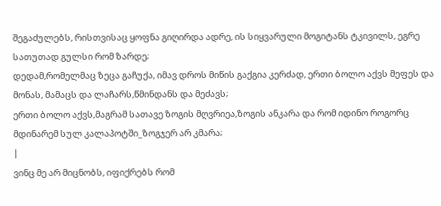შეგაძულებს, რისთვისაც ყოფნა გიღირდა ადრე, ის სიყვარული მოგიტანს ტკივილს, ეგრე სათუთად გულსი რომ ზარდე;
დედამ,რომელმაც ზეცა გაჩუქა, იმავ დროს მიწის გაქგია კერძად, ერთი ბოლო აქვს მეფეს და მონას, მამაცს და ლაჩარს,წმინდანს და მეძავს;
ერთი ბოლო აქვს,მაგრამ სათავე ზოგის მღვრიეა,ზოგის ანკარა და რომ იდინო როგორც მდინარემ სულ კალაპოტში_ზოგჯერ არ კმარა;
|
ვინც მე არ მიცნობს, იფიქრებს რომ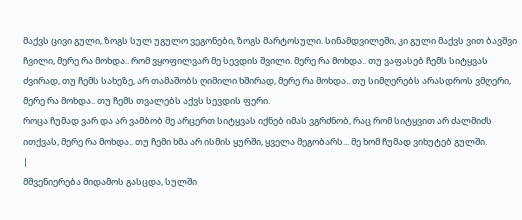მაქვს ცივი გული, ზოგს სულ უგულო ვეგონები, ზოგს მარტოსული. სინამდვილეში, კი გული მაქვს ვით ბავშვი ჩვილი, მერე რა მოხდა.. რომ ვყოფილვარ მე სევდის შვილი. მერე რა მოხდა.. თუ ვაფასებ ჩემს სიტყვას ძვირად, თუ ჩემს სახეზე, არ თამაშობს ღიმილი ხშირად, მერე რა მოხდა.. თუ სიმღერებს არასდროს ვმღერი, მერე რა მოხდა.. თუ ჩემს თვალებს აქვს სევდის ფერი.
როცა ჩუმად ვარ და არ ვამბობ მე არცერთ სიტყვას იქნებ იმას ვგრძნობ, რაც რომ სიტყვით არ ძალმიძს ითქვას, მერე რა მოხდა.. თუ ჩემი ხმა არ ისმის ყურში, ყველა მეგობარს... მე ხომ ჩუმად ვიხუტებ გულში.
|
მშვენიერება მიდამოს გასცდა, სულში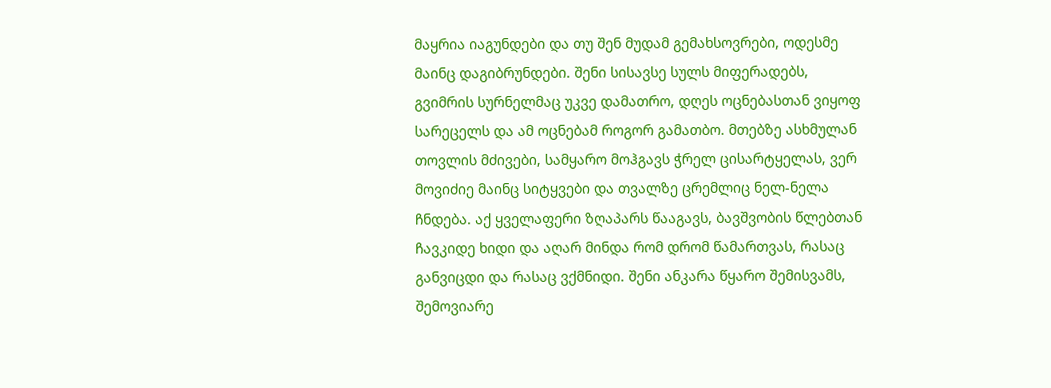მაყრია იაგუნდები და თუ შენ მუდამ გემახსოვრები, ოდესმე მაინც დაგიბრუნდები. შენი სისავსე სულს მიფერადებს, გვიმრის სურნელმაც უკვე დამათრო, დღეს ოცნებასთან ვიყოფ სარეცელს და ამ ოცნებამ როგორ გამათბო. მთებზე ასხმულან თოვლის მძივები, სამყარო მოჰგავს ჭრელ ცისარტყელას, ვერ მოვიძიე მაინც სიტყვები და თვალზე ცრემლიც ნელ-ნელა ჩნდება. აქ ყველაფერი ზღაპარს წააგავს, ბავშვობის წლებთან ჩავკიდე ხიდი და აღარ მინდა რომ დრომ წამართვას, რასაც განვიცდი და რასაც ვქმნიდი. შენი ანკარა წყარო შემისვამს, შემოვიარე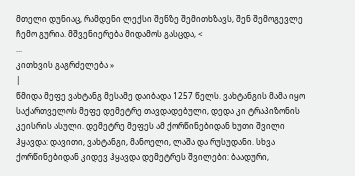მთელი დუნიაც, რამდენი ლექსი შენზე შემითხზავს, შენ შემოგევლე ჩემო გურია. მშვენიერება მიდამოს გასცდა, <
...
კითხვის გაგრძელება »
|
წმიდა მეფე ვახტანგ მესამე დაიბადა 1257 წელს. ვახტანგის მამა იყო საქართველოს მეფე დემეტრე თავდადებული, დედა კი ტრაპიზონის კეისრის ასული. დემეტრე მეფეს ამ ქორწინებიდან ხუთი შვილი ჰყავდა: დავითი, ვახტანგი, მანოელი, ლაშა და რუსუდანი. სხვა ქორწინებიდან კიდევ ჰყავდა დემეტრეს შვილები: ბაადური,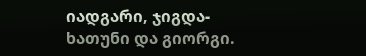იადგარი, ჯიგდა-ხათუნი და გიორგი.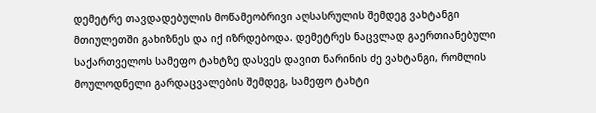დემეტრე თავდადებულის მოწამეობრივი აღსასრულის შემდეგ ვახტანგი მთიულეთში გახიზნეს და იქ იზრდებოდა. დემეტრეს ნაცვლად გაერთიანებული საქართველოს სამეფო ტახტზე დასვეს დავით ნარინის ძე ვახტანგი, რომლის მოულოდნელი გარდაცვალების შემდეგ, სამეფო ტახტი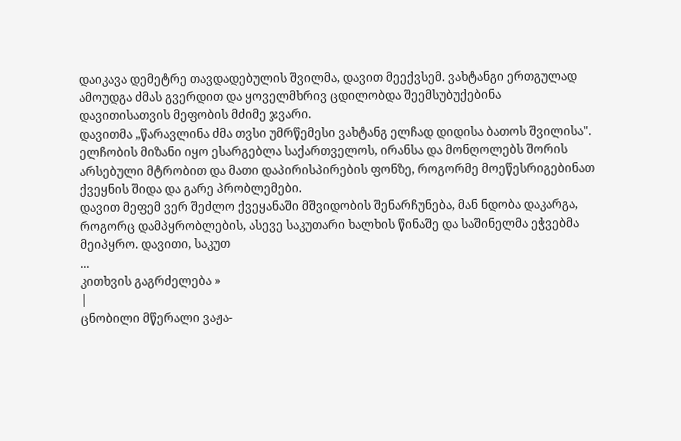დაიკავა დემეტრე თავდადებულის შვილმა, დავით მეექვსემ. ვახტანგი ერთგულად ამოუდგა ძმას გვერდით და ყოველმხრივ ცდილობდა შეემსუბუქებინა დავითისათვის მეფობის მძიმე ჯვარი.
დავითმა „წარავლინა ძმა თვსი უმრწემესი ვახტანგ ელჩად დიდისა ბათოს შვილისა". ელჩობის მიზანი იყო ესარგებლა საქართველოს, ირანსა და მონღოლებს შორის არსებული მტრობით და მათი დაპირისპირების ფონზე, როგორმე მოეწესრიგებინათ ქვეყნის შიდა და გარე პრობლემები.
დავით მეფემ ვერ შეძლო ქვეყანაში მშვიდობის შენარჩუნება, მან ნდობა დაკარგა, როგორც დამპყრობლების, ასევე საკუთარი ხალხის წინაშე და საშინელმა ეჭვებმა მეიპყრო. დავითი, საკუთ
...
კითხვის გაგრძელება »
|
ცნობილი მწერალი ვაჟა-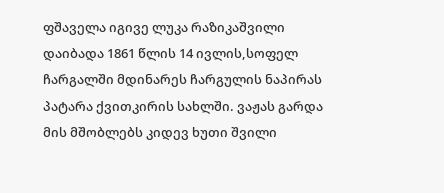ფშაველა იგივე ლუკა რაზიკაშვილი დაიბადა 1861 წლის 14 ივლის,სოფელ ჩარგალში მდინარეს ჩარგულის ნაპირას პატარა ქვითკირის სახლში. ვაჟას გარდა მის მშობლებს კიდევ ხუთი შვილი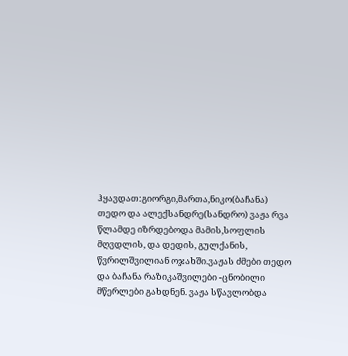ჰყავდათ:გიორგი,მართა,ნიკო(ბაჩანა) თედო და ალექსანდრე(სანდრო) ვაჟა რვა წლამდე იზრდებოდა მამის,სოფლის მღვდლის, და დედის, გულქანის, წვრილშვილიან ოჯახში.ვაჟას ძმები თედო და ბაჩანა რაზიკაშვილები -ცნობილი მწერლები გახდნენ. ვაჟა სწავლობდა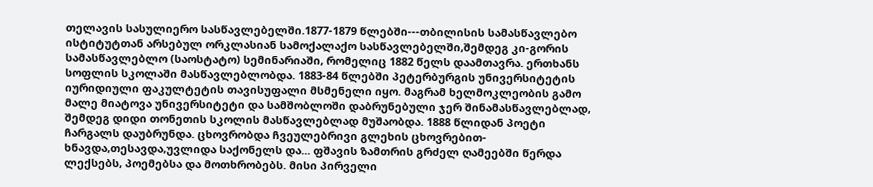თელავის სასულიერო სასწავლებელში.1877-1879 წლებში---თბილისის სამასწავლებო ისტიტუტთან არსებულ ორკლასიან სამოქალაქო სასწავლებელში,შემდეგ კი-გორის სამასწავლებლო (საოსტატო) სემინარიაში, რომელიც 1882 წელს დაამთავრა. ერთხანს სოფლის სკოლაში მასწავლებლობდა. 1883-84 წლებში პეტერბურგის უნივერსიტეტის იურიდიული ფაკულტეტის თავისუფალი მსმენელი იყო. მაგრამ ხელმოკლეობის გამო მალე მიატოვა უნივერსიტეტი და სამშობლოში დაბრუნებული ჯერ შინამასწავლებლად, შემდეგ დიდი თონეთის სკოლის მასწავლებლად მუშაობდა. 1888 წლიდან პოეტი ჩარგალს დაუბრუნდა. ცხოვრობდა ჩვეულებრივი გლეხის ცხოვრებით-ხნავდა,თესავდა,უვლიდა საქონელს და... ფშავის ზამთრის გრძელ ღამეებში წერდა ლექსებს, პოემებსა და მოთხრობებს. მისი პირველი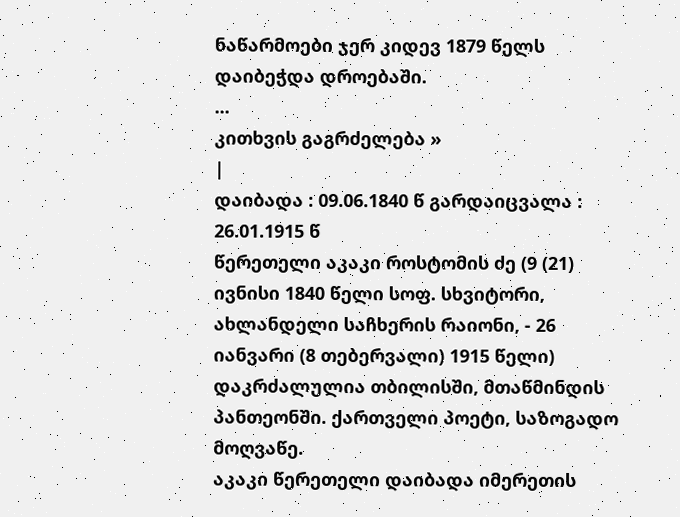ნაწარმოები ჯერ კიდევ 1879 წელს დაიბეჭდა დროებაში.
...
კითხვის გაგრძელება »
|
დაიბადა : 09.06.1840 წ გარდაიცვალა : 26.01.1915 წ
წერეთელი აკაკი როსტომის ძე (9 (21) ივნისი 1840 წელი სოფ. სხვიტორი, ახლანდელი საჩხერის რაიონი, - 26 იანვარი (8 თებერვალი) 1915 წელი) დაკრძალულია თბილისში, მთაწმინდის პანთეონში. ქართველი პოეტი, საზოგადო მოღვაწე.
აკაკი წერეთელი დაიბადა იმერეთის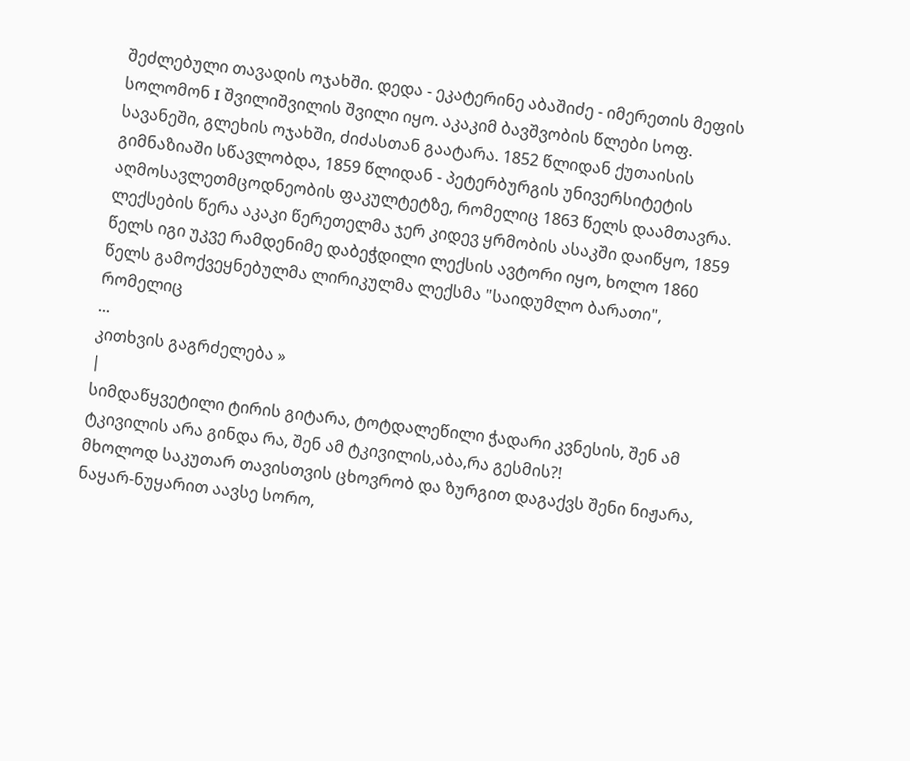შეძლებული თავადის ოჯახში. დედა - ეკატერინე აბაშიძე - იმერეთის მეფის სოლომონ I შვილიშვილის შვილი იყო. აკაკიმ ბავშვობის წლები სოფ. სავანეში, გლეხის ოჯახში, ძიძასთან გაატარა. 1852 წლიდან ქუთაისის გიმნაზიაში სწავლობდა, 1859 წლიდან - პეტერბურგის უნივერსიტეტის აღმოსავლეთმცოდნეობის ფაკულტეტზე, რომელიც 1863 წელს დაამთავრა.
ლექსების წერა აკაკი წერეთელმა ჯერ კიდევ ყრმობის ასაკში დაიწყო, 1859 წელს იგი უკვე რამდენიმე დაბეჭდილი ლექსის ავტორი იყო, ხოლო 1860 წელს გამოქვეყნებულმა ლირიკულმა ლექსმა "საიდუმლო ბარათი", რომელიც
...
კითხვის გაგრძელება »
|
სიმდაწყვეტილი ტირის გიტარა, ტოტდალეწილი ჭადარი კვნესის, შენ ამ ტკივილის არა გინდა რა, შენ ამ ტკივილის,აბა,რა გესმის?!
მხოლოდ საკუთარ თავისთვის ცხოვრობ და ზურგით დაგაქვს შენი ნიჟარა, ნაყარ-ნუყარით აავსე სორო,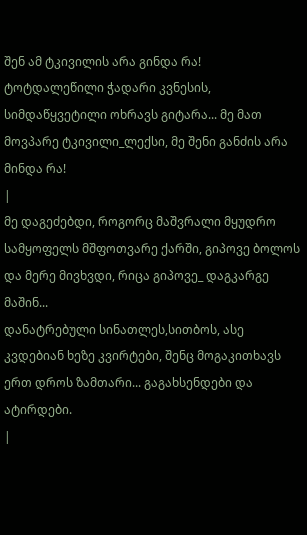შენ ამ ტკივილის არა გინდა რა!
ტოტდალეწილი ჭადარი კვნესის, სიმდაწყვეტილი ოხრავს გიტარა... მე მათ მოვპარე ტკივილი_ლექსი, მე შენი განძის არა მინდა რა!
|
მე დაგეძებდი, როგორც მაშვრალი მყუდრო სამყოფელს მშფოთვარე ქარში, გიპოვე ბოლოს და მერე მივხვდი, რიცა გიპოვე_ დაგკარგე მაშინ...
დანატრებული სინათლეს,სითბოს, ასე კვდებიან ხეზე კვირტები, შენც მოგაკითხავს ერთ დროს ზამთარი... გაგახსენდები და ატირდები.
|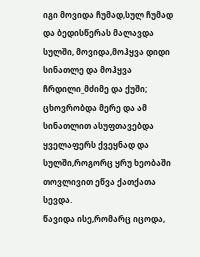იგი მოვიდა ჩუმად,სულ ჩუმად და ბედისწერას მალავდა სულში, მოვიდა,მოჰყვა დიდი სინათლე და მოჰყვა ჩრდილი_მძიმე და ქუში;
ცხოვრობდა მერე და ამ სინათლით ასუფთავებდა ყველაფერს ქვეყნად და სულში,როგორც ყრუ ხეობაში თოვლივით ეწვა ქათქათა სევდა.
წავიდა ისე,რომარც იცოდა,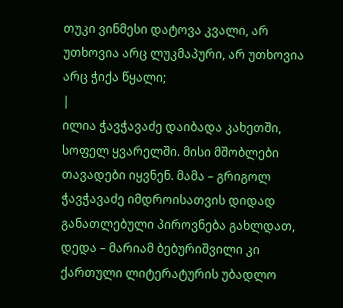თუკი ვინმესი დატოვა კვალი, არ უთხოვია არც ლუკმაპური, არ უთხოვია არც ჭიქა წყალი;
|
ილია ჭავჭავაძე დაიბადა კახეთში, სოფელ ყვარელში. მისი მშობლები თავადები იყვნენ. მამა – გრიგოლ ჭავჭავაძე იმდროისათვის დიდად განათლებული პიროვნება გახლდათ, დედა – მარიამ ბებურიშვილი კი ქართული ლიტერატურის უბადლო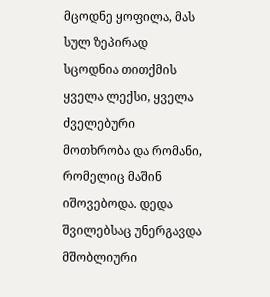მცოდნე ყოფილა, მას სულ ზეპირად სცოდნია თითქმის ყველა ლექსი, ყველა ძველებური მოთხრობა და რომანი, რომელიც მაშინ იშოვებოდა. დედა შვილებსაც უნერგავდა მშობლიური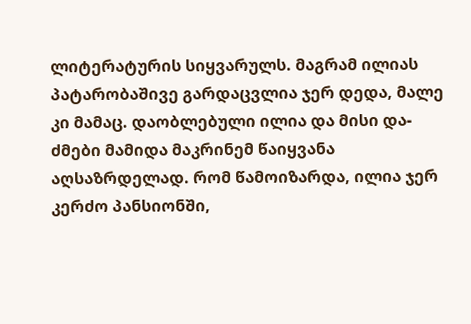ლიტერატურის სიყვარულს. მაგრამ ილიას პატარობაშივე გარდაცვლია ჯერ დედა, მალე კი მამაც. დაობლებული ილია და მისი და-ძმები მამიდა მაკრინემ წაიყვანა აღსაზრდელად. რომ წამოიზარდა, ილია ჯერ კერძო პანსიონში,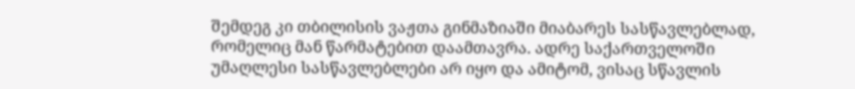შემდეგ კი თბილისის ვაჟთა გინმაზიაში მიაბარეს სასწავლებლად, რომელიც მან წარმატებით დაამთავრა. ადრე საქართველოში უმაღლესი სასწავლებლები არ იყო და ამიტომ, ვისაც სწავლის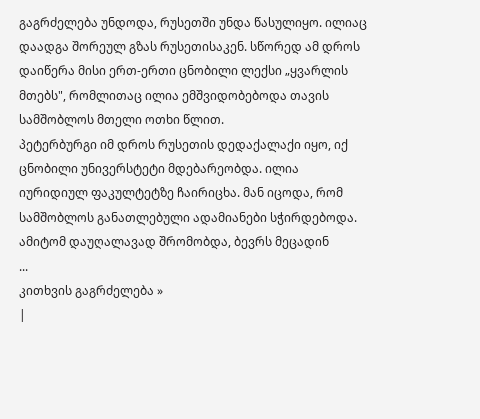გაგრძელება უნდოდა, რუსეთში უნდა წასულიყო. ილიაც დაადგა შორეულ გზას რუსეთისაკენ. სწორედ ამ დროს დაიწერა მისი ერთ-ერთი ცნობილი ლექსი „ყვარლის მთებს", რომლითაც ილია ემშვიდობებოდა თავის სამშობლოს მთელი ოთხი წლით.
პეტერბურგი იმ დროს რუსეთის დედაქალაქი იყო, იქ ცნობილი უნივერსტეტი მდებარეობდა. ილია იურიდიულ ფაკულტეტზე ჩაირიცხა. მან იცოდა, რომ სამშობლოს განათლებული ადამიანები სჭირდებოდა. ამიტომ დაუღალავად შრომობდა, ბევრს მეცადინ
...
კითხვის გაგრძელება »
|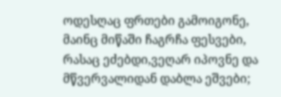ოდესღაც ფრთები გამოიგონე, მაინც მიწაში ჩაგრჩა ფესვები, რასაც ეძებდი,ვეღარ იპოვნე და მწვერვალიდან დაბლა ეშვები;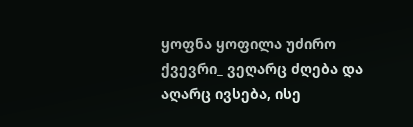ყოფნა ყოფილა უძირო ქვევრი_ ვეღარც ძღება და აღარც ივსება, ისე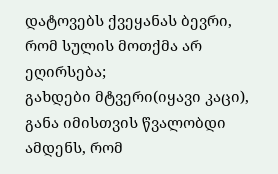დატოვებს ქვეყანას ბევრი, რომ სულის მოთქმა არ ეღირსება;
გახდები მტვერი(იყავი კაცი), განა იმისთვის წვალობდი ამდენს, რომ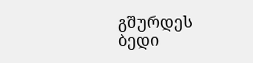გშურდეს ბედი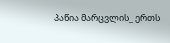პაწია მარცვლის_ ერთს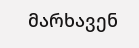მარხავენ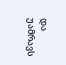და უამრავს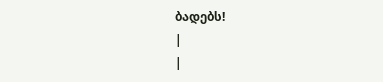ბადებს!
|
|